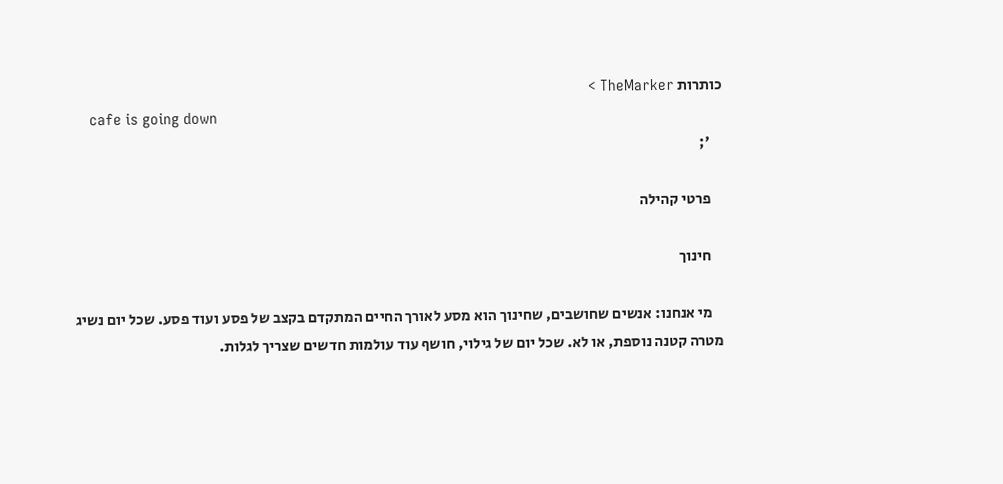כותרות TheMarker >
    cafe is going down
    ';

    פרטי קהילה

    חינוך

    מי אנחנו: אנשים שחושבים, שחינוך הוא מסע לאורך החיים המתקדם בקצב של פסע ועוד פסע. שכל יום נשיג מטרה קטנה נוספת, או לא. שכל יום של גילוי, חושף עוד עולמות חדשים שצריך לגלות.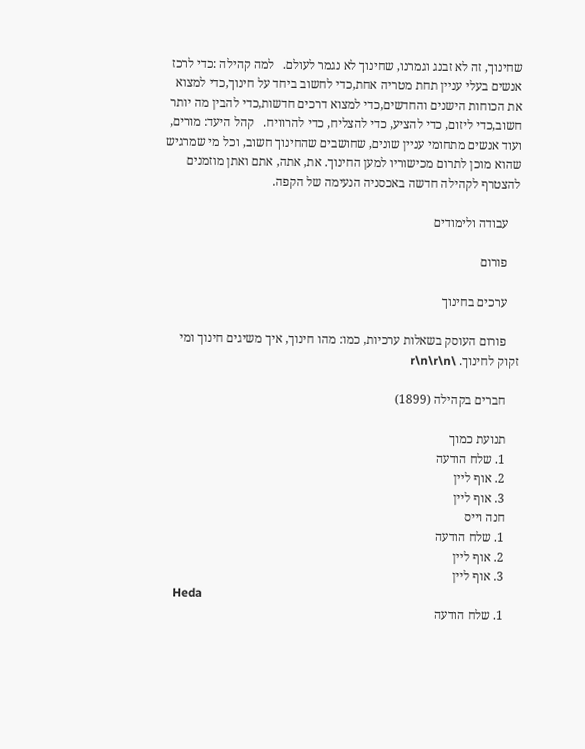שחינוך, זה לא זבנג וגמרנו, שחינוך לא נגמר לעולם.   למה קהילה :כדי לרכז אנשים בעלי עניין תחת מטריה אחת,כדי לחשוב ביחד על חינוך,כדי למצוא את הכוחות הישנים והחדשים,כדי למצוא דרכים חדשות,כדי להבין מה יותר חשוב,כדי ליזום, כדי להציע, כדי להצליח, כדי להרוויח.   קהל היעד: מורים, ועוד אנשים מתחומי עניין שונים, שחושבים שהחינוך חשוב, וכל מי שמרגיש שהוא מוכן לתרום מכישוריו למען החינוך. את, אתה, אתם ואתן מוזמנים להצטרף לקהילה חדשה באכסניה הנעימה של הקפה.

    עבודה ולימודים

    פורום

    ערכים בחינוך

    פורום העוסק בשאלות ערכיות, כמו: מהו חינוך, איך משיגים חינוך ומי זקוק לחינוך. \r\n\r\n

    חברים בקהילה (1899)

    תנועת כמוך
    1. שלח הודעה
    2. אוף ליין
    3. אוף ליין
    חנה וייס
    1. שלח הודעה
    2. אוף ליין
    3. אוף ליין
    Heda
    1. שלח הודעה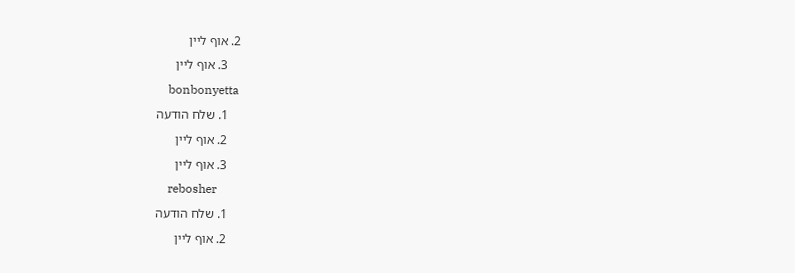2. אוף ליין
    3. אוף ליין
    bonbonyetta
    1. שלח הודעה
    2. אוף ליין
    3. אוף ליין
    rebosher
    1. שלח הודעה
    2. אוף ליין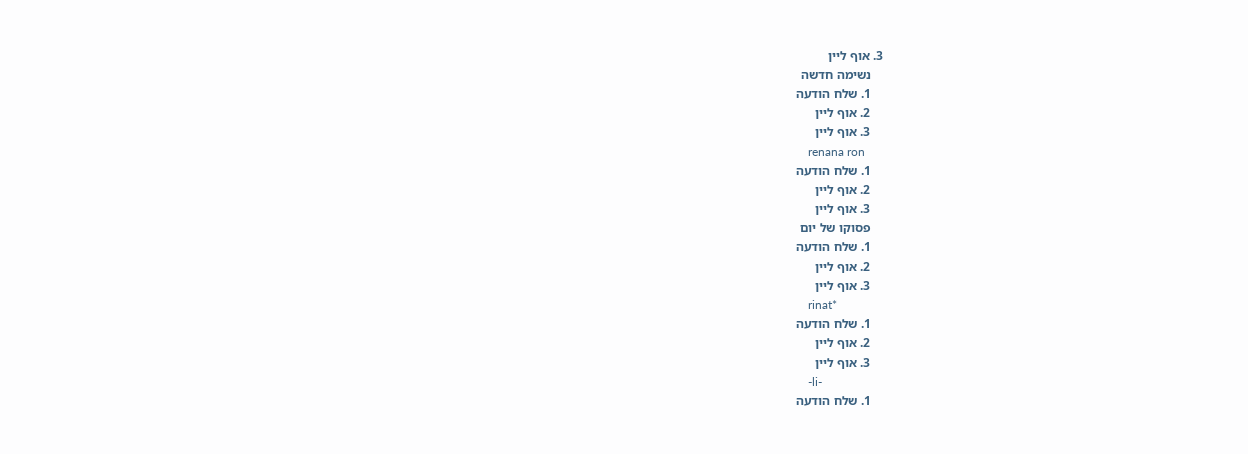3. אוף ליין
    נשימה חדשה
    1. שלח הודעה
    2. אוף ליין
    3. אוף ליין
    renana ron
    1. שלח הודעה
    2. אוף ליין
    3. אוף ליין
    פסוקו של יום
    1. שלח הודעה
    2. אוף ליין
    3. אוף ליין
    rinat*
    1. שלח הודעה
    2. אוף ליין
    3. אוף ליין
    -li-
    1. שלח הודעה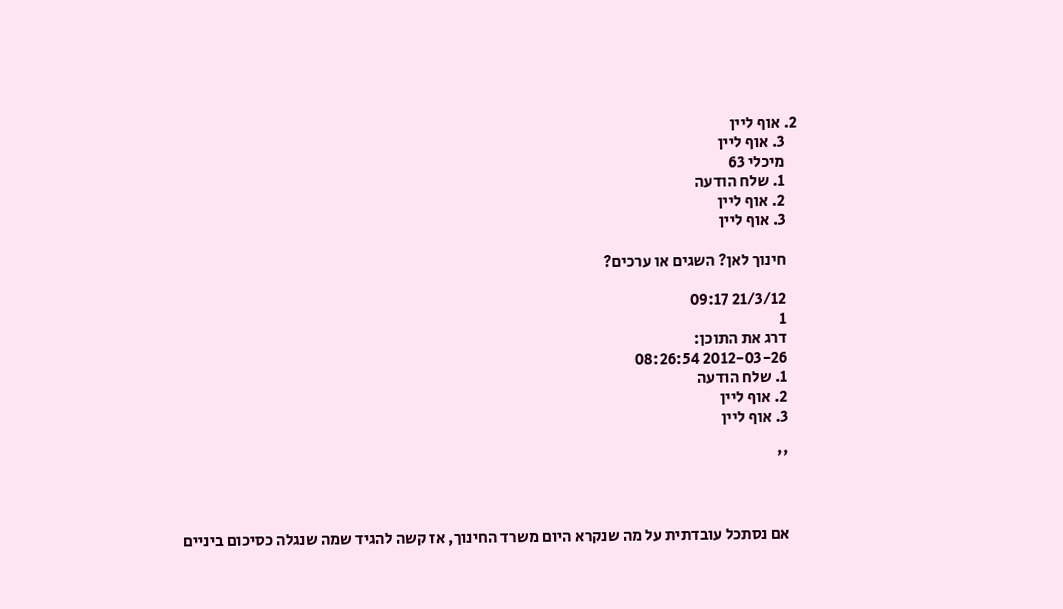2. אוף ליין
    3. אוף ליין
    מיכלי 63
    1. שלח הודעה
    2. אוף ליין
    3. אוף ליין

    חינוך לאן? השגים או ערכים?

    21/3/12 09:17
    1
    דרג את התוכן:
    2012-03-26 08:26:54
    1. שלח הודעה
    2. אוף ליין
    3. אוף ליין

    ''



    אם נסתכל עובדתית על מה שנקרא היום משרד החינוך, אז קשה להגיד שמה שנגלה כסיכום ביניים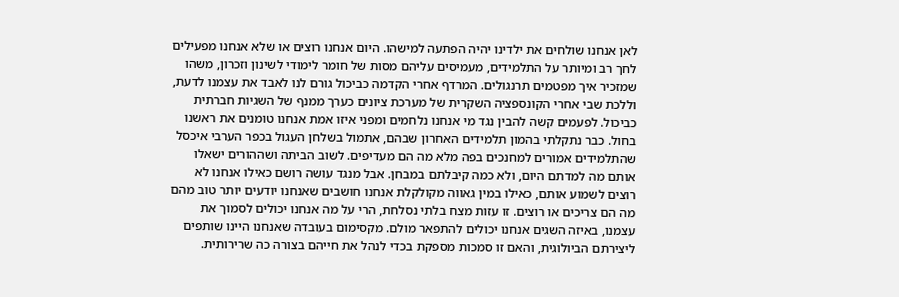לאן אנחנו שולחים את ילדינו יהיה הפתעה למישהו. היום אנחנו רוצים או שלא אנחנו מפעילים לחך רב ומיותר על התלמידים, מעמיסים עליהם מסות של חומר לימודי לשינון וזכרון, משהו שמזכיר איך מפטמים תרנגולים. המרדף אחרי הקדמה כביכול גורם לנו לאבד את עצמנו לדעת, וללכת שבי אחרי הקונספציה השקרית של מערכת ציונים כערך ממנף של השגיות חברתית כביכול. לפעמים קשה להבין נגד מי אנחנו נלחמים ומפני איזו אמת אנחנו טומנים את ראשנו בחול. כבר נתקלתי בהמון תלמידים האחרון שבהם, אתמול בשלחן העגול בכפר הערבי איכסל שהתלמידים אמורים למחנכים בפה מלא מה הם מעדיפים. לשוב הביתה ושההורים ישאלו אותם מה למדתם היום, ולא כמה קיבלתם במבחן. אבל מנגד עושה רושם כאילו אנחנו לא רוצים לשמוע אותם, כאילו במין גאווה מקולקלת אנחנו חושבים שאנחנו יודעים יותר טוב מהם מה הם צריכים או רוצים. זו עזות מצח בלתי נסלחת, הרי על מה אנחנו יכולים לסמוך את עצמנו, באיזה השגים אנחנו יכולים להתפאר מולם. מקסימום בעובדה שאנחנו היינו שותפים ליצירתם הביולוגית, והאם זו סמכות מספקת בכדי לנהל את חייהם בצורה כה שרירותית.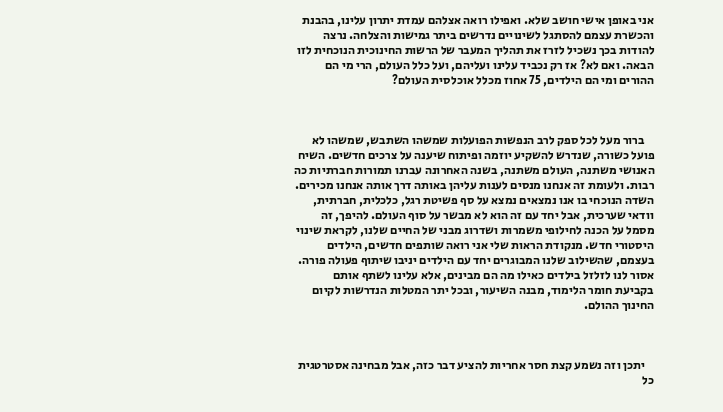אני באופן אישי חושב שלא. ואפילו רואה אצלהם עמדת יתרון עלינו, בהבנת והכשרת עצמם להסתגל לשינויים נדרשים ביתר גמישות והצלחה. נרצה להודות בכך נשכיל לזרז את תהליך המעבר של הרשות החינוכית הנוכחית לזו הבאה. ואם לא? אז רק נכביד עלינו ועליהם, ועל כלל העולם, הרי מי הם ההורים ומי הם הילדים, 75 אחוז מכלל אוכלסית העולם?



    ברור מעל לכל ספק לרב הנפשות הפועלות שמשהו השתבש, שמשהו לא פועל כשורה, שנדרש להשקיע יוזמה ופיתוח שיענה על צרכים חדשים. השיח האנושי משתנה, העולם משתנה, בשנה האחרונה עברנו תמורות חברתיות כה רבות. ולעומת זה אנחנו מנסים לענות עליהן באותה דרך אותה אנחנו מכירים. השדה הנוכחי בו אנו נמצאים נמצא על סף פשיטת רגל, כלכלית, חברתית, וודאי שערכית, אבל יחד עם זה הוא לא מבשר על סוף העולם. להיפך, זה מסמל על הכנה לחילופי משמרות ושדרוג מבני של החיים שלנו, לקראת שינוי היסטורי חדש. מנקודת הראות שלי אני רואה שותפים חדשים, הילדים בעצמם, שהשילוב שלנו המבוגרים יחד עם הילדים יניבו שיתוף פעולה פורה. אסור לנו לזלזל בילדים כאילו מה הם מבינים, אלא עלינו לשתף אותם בקביעת חומר הלימוד, מבנה השיעור, ובכל יתר המטלות הנדרשות לקיום החינוך ההולם.



    יתכן וזה נשמע קצת חסר אחריות להציע דבר כזה, אבל מבחינה אסטרטגית כל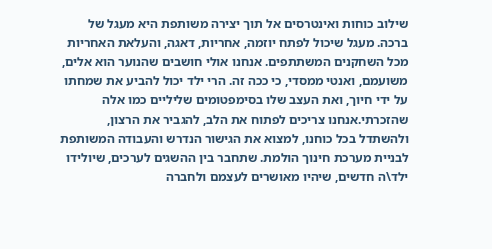שילוב כוחות ואינטרסים אל תוך יצירה משותפת היא מעגל של ברכה. מעגל שיכול לפתח יוזמה, אחריות, דאגה, והעלאת האחריות מכל השחקנים המשתתפים. אנחנו אולי חושבים שהנוער הוא אלים, משועמם, ואנטי ממסדי, כי ככה זה. הרי ילד יכול להביע את שמחתו על ידי חיוך, ואת העצב שלו בסימפטומים שליליים כמו אלה שהזכרתי.אנחנו צריכים לפתוח את הלב, להגביר את הרצון, ולהשתדל בכל כוחנו, למצוא את הגישור הנדרש והעבודה המשותפת לבניית מערכת חינוך הולמת. שתחבר בין ההשגים לערכים, שיולידו ילד\ה חדשים, שיהיו מאושרים לעצמם ולחברה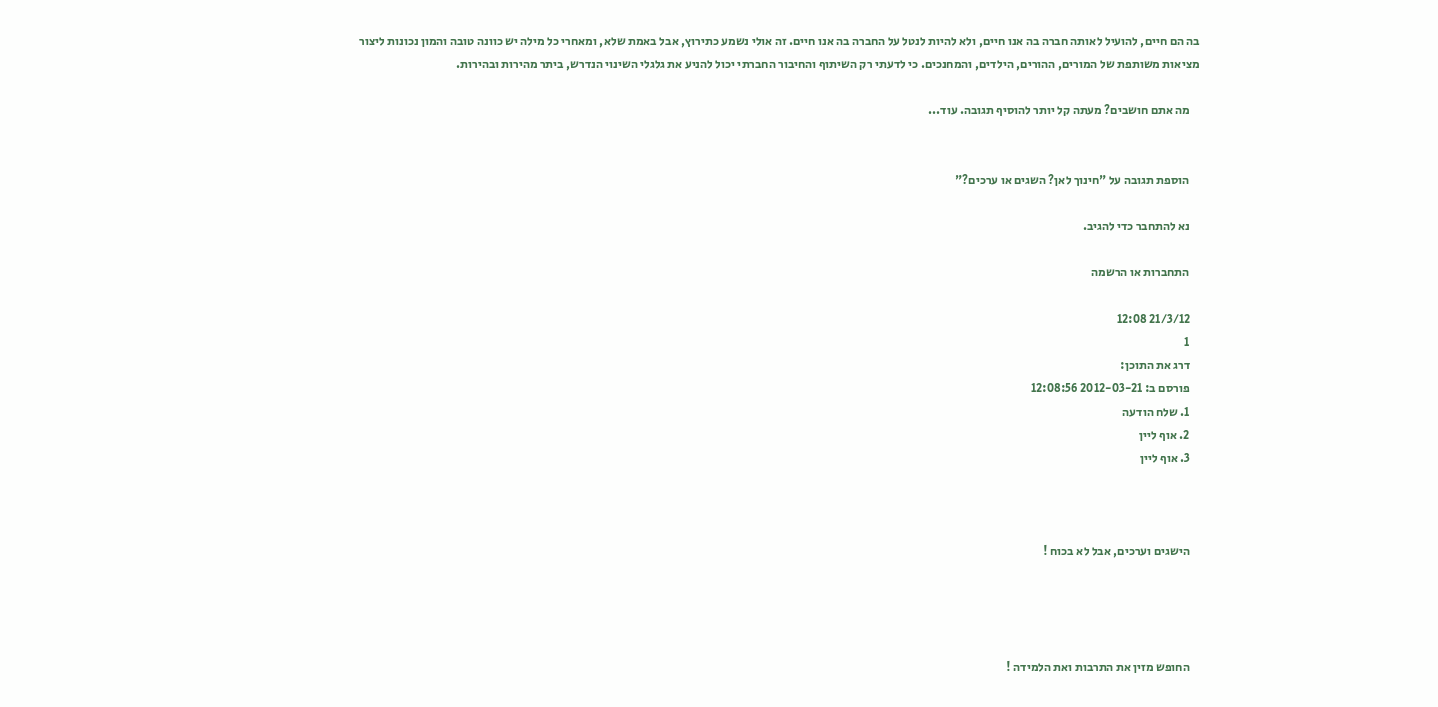בה הם חיים, להועיל לאותה חברה בה אנו חיים, ולא להיות לנטל על החברה בה אנו חיים. זה אולי נשמע כתירוץ, אבל באמת שלא, ומאחרי כל מילה יש כוונה טובה והמון נכונות ליצור מציאות משותפת של המורים, ההורים, הילדים, והמחנכים. כי לדעתי רק השיתוף והחיבור החברתי יכול להניע את גלגלי השינוי הנדרש, ביתר מהירות ובהירות.

    מה אתם חושבים? מעתה קל יותר להוסיף תגובה. עוד...


    הוספת תגובה על "חינוך לאן? השגים או ערכים?"

    נא להתחבר כדי להגיב.

    התחברות או הרשמה

    21/3/12 12:08
    1
    דרג את התוכן:
    פורסם ב: 2012-03-21 12:08:56
    1. שלח הודעה
    2. אוף ליין
    3. אוף ליין



    הישגים וערכים, אבל לא בכוח !




    החופש מזין את התרבות ואת הלמידה !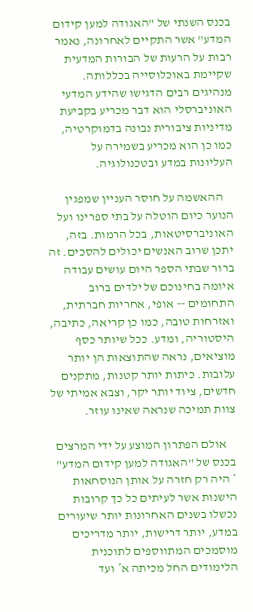בכנס השנתי של "האגודה למען קידום המדע" אשר התקיים לאחרונה, נאמר רבות על הרעות של הבורות המדעית שקיימת באוכלוסייה בכללותה. מנהיגים רבים הדגישו שהידע המדעי האוניברסלי הוא דבר מכריע בקביעת מדיניות ציבורית נבונה בדמוקרטיה, כמו כן הוא מכריע בשמירה על העליונות במדע ובטכנולוגיה.

    ההאשמה על חוסר העניין שמפגין הנוער כיום הוטלה על בתי ספרינו ועל האוניברסיטאות, בכל הרמות. בזה, יתכן שרוב האנשים יכולים להסכים. זה ברור שבתי הספר היום עושים עבודה איומה בחינוכם של ילדים ברוב התחומים -- אופי, אחריות חברתית, ואזרחות טובה, כמו כן קריאה, כתיבה, היסטוריה, ומדע. ככל שיותר כסף מוציאים, נראה שהתוצאות הן יותר עלובות. כיתות יותר קטנות, מתקנים חדשים, ציוד יותר יקר, וצבא אמיתי של צוות תמיכה שנראה שאינו עוזר.

    אולם הפתרון המוצע על ידי המרצים בכנס של "האגודה למען קידום המדע" * היה רק חזרה על אותן הנוסחאות הישנות אשר לעיתים כל כך קרובות נכשלו בשנים האחרונות יותר שיעורים במדע, יותר דרישות, יותר מדריכים מוסמכים המתווספים לתוכנית הלימודים החל מכיתה א´ ועד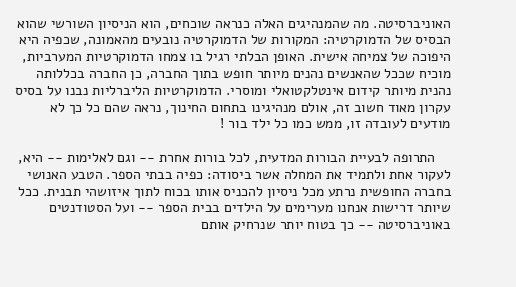האוניברסיטה. מה שהמנהיגים האלה כנראה שוכחים, הוא הניסיון השורשי שהוא הבסיס של הדמוקרטיה: המקורות של הדמוקרטיה נובעים מהאמונה, שכפיה היא היפוכה של צמיחה אישית. האופן הבלתי רגיל בו צמחו הדמוקרטיות המערביות, מוכיח שככל שהאנשים נהנים מיותר חופש בתוך החברה, כן החברה בכללותה נהנית מיותר קידום אינטלקטואלי ומוסרי. הדמוקרטיות הליברליות נבנו על בסיס עקרון מאוד חשוב זה, אולם מנהיגינו בתחום החינוך, נראה שהם כל כך לא מודעים לעובדה זו, ממש כמו כל ילד בור !

    התרופה לבעיית הבורות המדעית, לכל בורות אחרת -- וגם לאלימות -- היא, לעקור אחת ולתמיד את המחלה אשר ביסודה: כפיה בבתי הספר. הטבע האנושי בחברה החופשית נרתע מכל ניסיון להכניס אותו בכוח לתוך איזושהי תבנית. ככל שיותר דרישות אנחנו מערימים על הילדים בבית הספר -- ועל הסטודנטים באוניברסיטה -- כך בטוח יותר שנרחיק אותם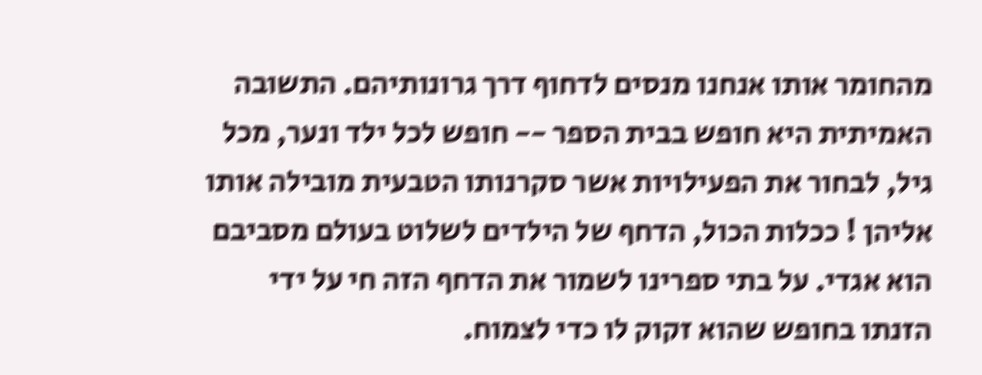מהחומר אותו אנחנו מנסים לדחוף דרך גרונותיהם. התשובה האמיתית היא חופש בבית הספר -- חופש לכל ילד ונער, מכל גיל, לבחור את הפעילויות אשר סקרנותו הטבעית מובילה אותו אליהן ! ככלות הכול, הדחף של הילדים לשלוט בעולם מסביבם הוא אגדי. על בתי ספרינו לשמור את הדחף הזה חי על ידי הזנתו בחופש שהוא זקוק לו כדי לצמוח.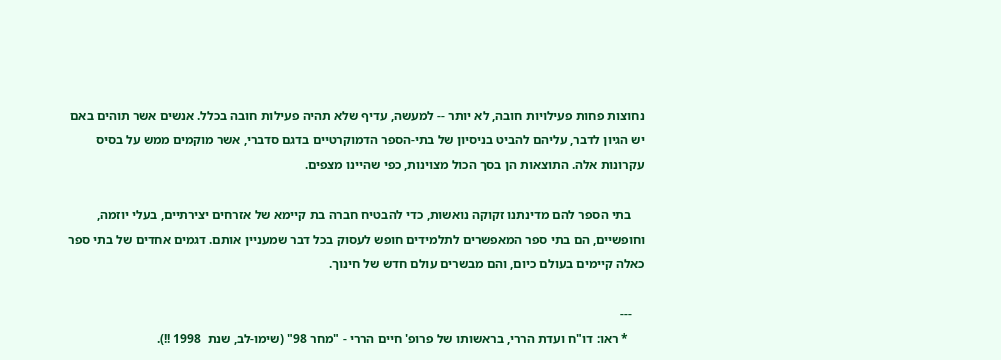נחוצות פחות פעילויות חובה, לא יותר -- למעשה, עדיף שלא תהיה פעילות חובה בכלל. אנשים אשר תוהים באם יש הגיון לדבר, עליהם להביט בניסיון של בתי-הספר הדמוקרטיים בדגם סדברי, אשר מוקמים ממש על בסיס עקרונות אלה. התוצאות הן בסך הכול מצוינות, כפי שהיינו מצפים.

    בתי הספר להם מדינתנו זקוקה נואשות, כדי להבטיח חברה בת קיימא של אזרחים יצירתיים, בעלי יוזמה, וחופשיים, הם בתי ספר המאפשרים לתלמידים חופש לעסוק בכל דבר שמעניין אותם. דגמים אחדים של בתי ספר כאלה קיימים בעולם כיום, והם מבשרים עולם חדש של חינוך.

    ---
     * ראו: דו"ח ועדת הררי, בראשותו של פרופ' חיים הררי - "מחר 98" (שימו-לב, שנת  1998 !!).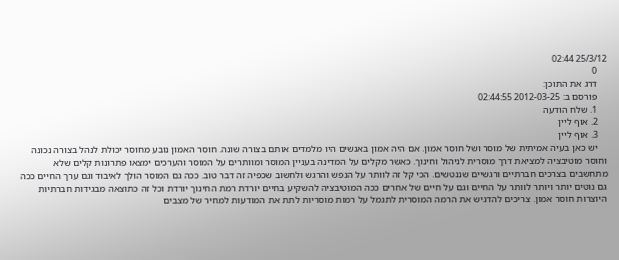25/3/12 02:44
    0
    דרג את התוכן:
    פורסם ב: 2012-03-25 02:44:55
    1. שלח הודעה
    2. אוף ליין
    3. אוף ליין
    יש כאן בעיה אמיתית של מוסר ושל חוסר אמון. אם היה אמון באנשים היו מלמדים אותם בצורה שונה. חוסר האמון נובע מחוסר יכולת לנהל בצורה נכונה וחוסר מוטיבציה למציאת דרך מוסרית לניהול וחינוך. כאשר מקלים על המדינה בעניין המוסר ומוותרים על המוסר והערכים ימצאו פתרונות קלים שלא מתחשבים בצרכים חברתיים ורגשיים שננטשים. הכי קל זה לוותר על הנפש והרגש ולחשוב שכפיה זה דבר טוב. ככה גם המוסר הולך לאיבוד וגם ערך החיים ככה גם נוטים יותר ויותר לוותר על החיים וגם על חיים של אחרים ככה המוטיבציה להשקיע בחיים יורדת רמת החינוך יורדת וכל זה כתוצאה מבגידות חברתיות היוצרות חוסר אמון. צריכים להדגיש את הרמה המוסרית לתגמל על רמות מוסריות לתת את המודעות למחיר של מצבים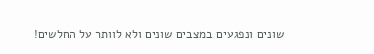שונים ונפגעים במצבים שונים ולא לוותר על החלשים!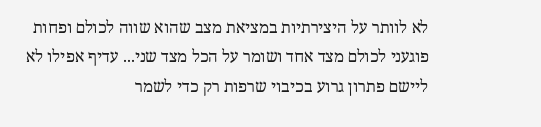לא לוותר על היצירתיות במציאת מצב שהוא שווה לכולם ופחות פוגעני לכולם מצד אחד ושומר על הכל מצד שני... עדיף אפילו לא ליישם פתרון גרוע בכיבוי שרפות רק כדי לשמר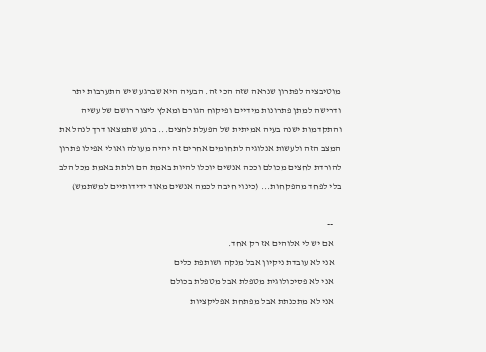מוטיבציה לפתרון שנראה שזה הכי זה. הבעיה היא שברגע שיש התערבות יתר ודרישה למתן פתרונות מידיים ופיקוח הגורם ומאלץ ליצור רושם של עשיה והתקדמות ישנה בעיה אמיתית של הפעלת לחצים... ברגע שתמצאו דרך לנהל את המצב הזה ולעשות אנלוגיה לתחומים אחרים זה יהיה מעולה ואולי אפילו פתרון להורדת לחצים מכולם וככה אנשים יוכלו להיות באמת הם ולתת באמת מכל הלב בלי לפחד מהפקחות... (כינוי חיבה לכמה אנשים מאוד ידידותיים למשתמש)

    --
    אם יש לי אלוהים אז רק אחד.
    אני לא עובדת ניקיון אבל מנקה ושותפת כלים
    אני לא פסיכולוגית מטפלת אבל מטפלת בכולם
    אני לא מתכנתת אבל מפתחת אפליקציות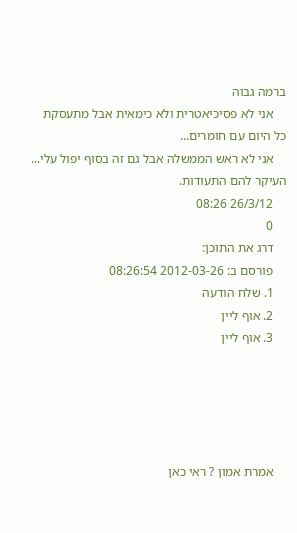ברמה גבוה
    אני לא פסיכיאטרית ולא כימאית אבל מתעסקת כל היום עם חומרים...
    אני לא ראש הממשלה אבל גם זה בסוף יפול עלי... העיקר להם התעודות.
    26/3/12 08:26
    0
    דרג את התוכן:
    פורסם ב: 2012-03-26 08:26:54
    1. שלח הודעה
    2. אוף ליין
    3. אוף ליין





    אמרת אמון ? ראי כאן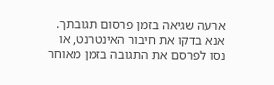ארעה שגיאה בזמן פרסום תגובתך. אנא בדקו את חיבור האינטרנט, או נסו לפרסם את התגובה בזמן מאוחר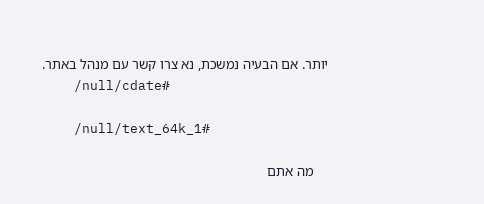יותר. אם הבעיה נמשכת, נא צרו קשר עם מנהל באתר.
    /null/cdate#

    /null/text_64k_1#

    מה אתם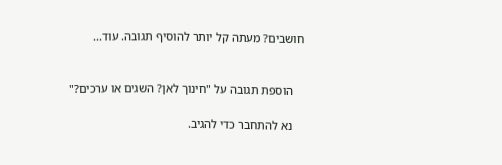חושבים? מעתה קל יותר להוסיף תגובה. עוד...


    הוספת תגובה על "חינוך לאן? השגים או ערכים?"

    נא להתחבר כדי להגיב.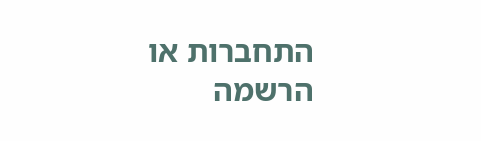התחברות או הרשמה